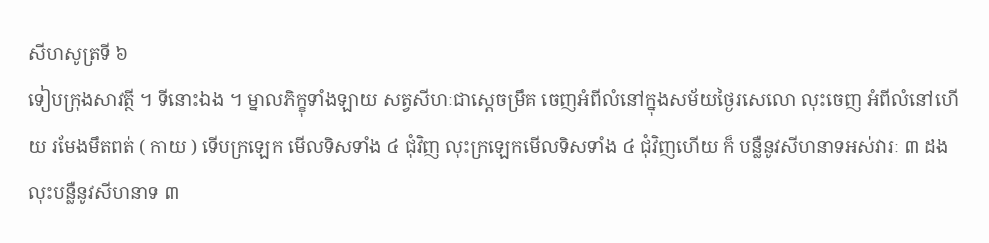សីហសូត្រទី ៦
ទៀបក្រុងសាវត្ថី ។ ទីនោះឯង ។ ម្នាលភិក្ខុទាំងឡាយ សត្វសីហៈជាស្តេចម្រឹគ ចេញអំពីលំនៅក្នុងសម័យថ្ងៃរសេលោ លុះចេញ អំពីលំនៅហើយ រមែងមឹតពត់ ( កាយ ) ទើបក្រឡេក មើលទិសទាំង ៤ ជុំវិញ លុះក្រឡេកមើលទិសទាំង ៤ ជុំវិញហើយ ក៏ បន្លឺនូវសីហនាទអស់វារៈ ៣ ដង លុះបន្លឺនូវសីហនាទ ៣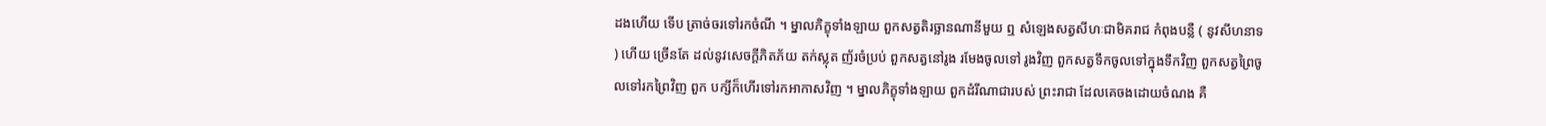ដងហើយ ទើប ត្រាច់ចរទៅរកចំណី ។ ម្នាលភិក្ខុទាំងឡាយ ពួកសត្វតិរច្ឆានណានីមួយ ឮ សំឡេងសត្វសីហៈជាមិគរាជ កំពុងបន្លឺ ( នូវសីហនាទ ) ហើយ ច្រើនតែ ដល់នូវសេចក្តីភិតភ័យ តក់ស្លុត ញ័រចំប្រប់ ពួកសត្វនៅរូង រមែងចូលទៅ រូងវិញ ពួកសត្វទឹកចូលទៅក្នុងទឹកវិញ ពួកសត្វព្រៃចូលទៅរកព្រៃវិញ ពួក បក្សីក៏ហើរទៅរកអាកាសវិញ ។ ម្នាលភិក្ខុទាំងឡាយ ពួកដំរីណាជារបស់ ព្រះរាជា ដែលគេចងដោយចំណង គឺ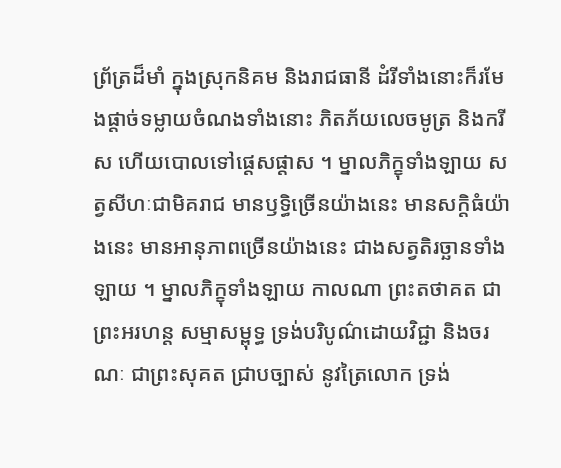ព្រ័ត្រដ៏មាំ ក្នុងស្រុកនិគម និងរាជធានី ដំរីទាំងនោះក៏រមែងផ្តាច់ទម្លាយចំណងទាំងនោះ ភិតភ័យលេចមូត្រ និងករីស ហើយបោលទៅផ្តេសផ្តាស ។ ម្នាលភិក្ខុទាំងឡាយ សត្វសីហៈជាមិគរាជ មានឫទ្ធិច្រើនយ៉ាងនេះ មានសក្តិធំយ៉ាងនេះ មានអានុភាពច្រើនយ៉ាងនេះ ជាងសត្វតិរច្ឆានទាំងឡាយ ។ ម្នាលភិក្ខុទាំងឡាយ កាលណា ព្រះតថាគត ជាព្រះអរហន្ត សម្មាសម្ពុទ្ធ ទ្រង់បរិបូណ៌ដោយវិជ្ជា និងចរណៈ ជាព្រះសុគត ជ្រាបច្បាស់ នូវត្រៃលោក ទ្រង់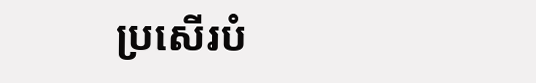ប្រសើរបំ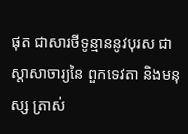ផុត ជាសារថីទូន្មាននូវបុរស ជាស្តាសាចារ្យនៃ ពួកទេវតា និងមនុស្ស ត្រាស់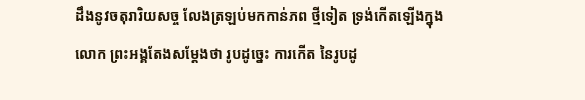ដឹងនូវចតុរារិយសច្ច លែងត្រឡប់មកកាន់ភព ថ្មីទៀត ទ្រង់កើតឡើងក្នុងលោក ព្រះអង្គតែងសម្តែងថា រូបដូច្នេះ ការកើត នៃរូបដូ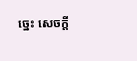ច្នេះ សេចក្តី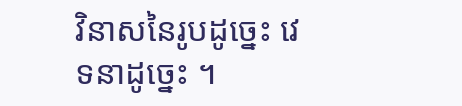វិនាសនៃរូបដូច្នេះ វេទនាដូច្នេះ ។